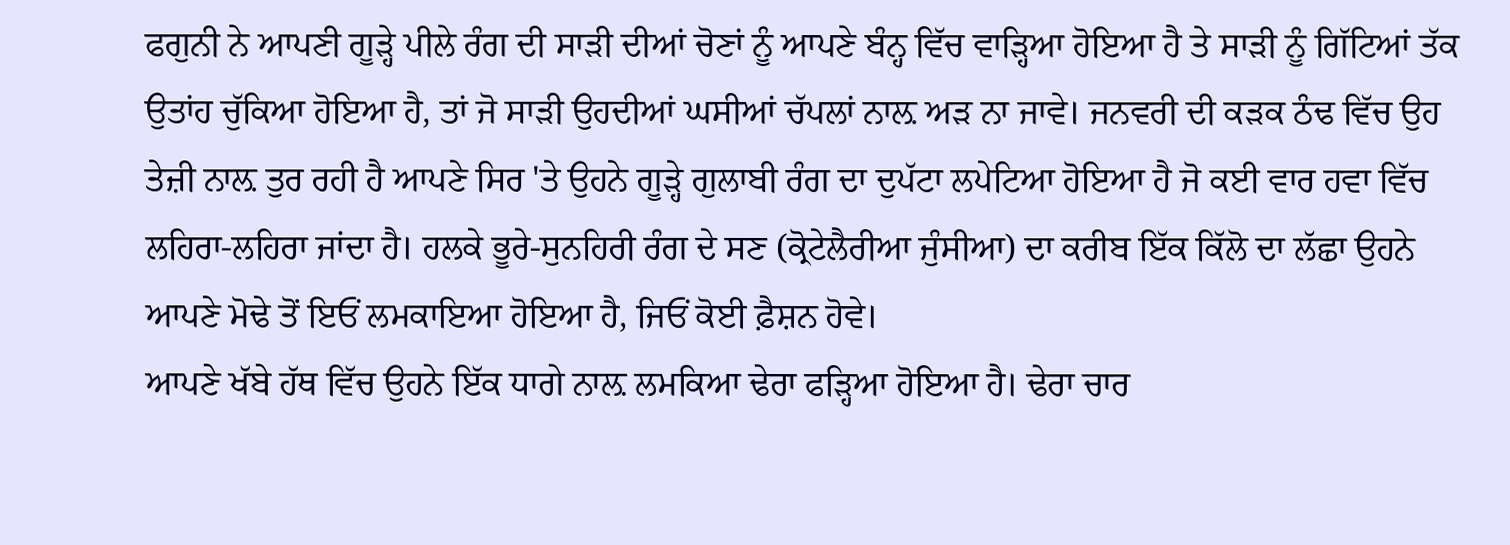ਫਗੁਨੀ ਨੇ ਆਪਣੀ ਗੂੜ੍ਹੇ ਪੀਲੇ ਰੰਗ ਦੀ ਸਾੜੀ ਦੀਆਂ ਚੋਣਾਂ ਨੂੰ ਆਪਣੇ ਬੰਨ੍ਹ ਵਿੱਚ ਵਾੜ੍ਹਿਆ ਹੋਇਆ ਹੈ ਤੇ ਸਾੜੀ ਨੂੰ ਗਿੱਟਿਆਂ ਤੱਕ ਉਤਾਂਹ ਚੁੱਕਿਆ ਹੋਇਆ ਹੈ, ਤਾਂ ਜੋ ਸਾੜੀ ਉਹਦੀਆਂ ਘਸੀਆਂ ਚੱਪਲਾਂ ਨਾਲ਼ ਅੜ ਨਾ ਜਾਵੇ। ਜਨਵਰੀ ਦੀ ਕੜਕ ਠੰਢ ਵਿੱਚ ਉਹ ਤੇਜ਼ੀ ਨਾਲ਼ ਤੁਰ ਰਹੀ ਹੈ ਆਪਣੇ ਸਿਰ 'ਤੇ ਉਹਨੇ ਗੂੜ੍ਹੇ ਗੁਲਾਬੀ ਰੰਗ ਦਾ ਦੁਪੱਟਾ ਲਪੇਟਿਆ ਹੋਇਆ ਹੈ ਜੋ ਕਈ ਵਾਰ ਹਵਾ ਵਿੱਚ ਲਹਿਰਾ-ਲਹਿਰਾ ਜਾਂਦਾ ਹੈ। ਹਲਕੇ ਭੂਰੇ-ਸੁਨਹਿਰੀ ਰੰਗ ਦੇ ਸਣ (ਕ੍ਰੋਟੇਲੈਰੀਆ ਜੁੰਸੀਆ) ਦਾ ਕਰੀਬ ਇੱਕ ਕਿੱਲੋ ਦਾ ਲੱਛਾ ਉਹਨੇ ਆਪਣੇ ਮੋਢੇ ਤੋਂ ਇਓਂ ਲਮਕਾਇਆ ਹੋਇਆ ਹੈ, ਜਿਓਂ ਕੋਈ ਫ਼ੈਸ਼ਨ ਹੋਵੇ।
ਆਪਣੇ ਖੱਬੇ ਹੱਥ ਵਿੱਚ ਉਹਨੇ ਇੱਕ ਧਾਗੇ ਨਾਲ਼ ਲਮਕਿਆ ਢੇਰਾ ਫੜ੍ਹਿਆ ਹੋਇਆ ਹੈ। ਢੇਰਾ ਚਾਰ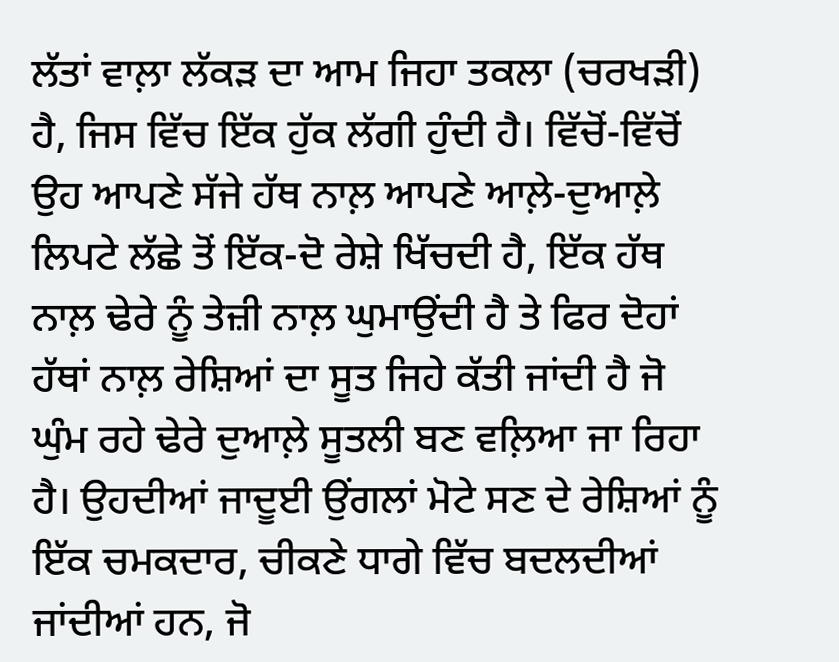ਲੱਤਾਂ ਵਾਲ਼ਾ ਲੱਕੜ ਦਾ ਆਮ ਜਿਹਾ ਤਕਲਾ (ਚਰਖੜੀ) ਹੈ, ਜਿਸ ਵਿੱਚ ਇੱਕ ਹੁੱਕ ਲੱਗੀ ਹੁੰਦੀ ਹੈ। ਵਿੱਚੋਂ-ਵਿੱਚੋਂ ਉਹ ਆਪਣੇ ਸੱਜੇ ਹੱਥ ਨਾਲ਼ ਆਪਣੇ ਆਲ਼ੇ-ਦੁਆਲ਼ੇ ਲਿਪਟੇ ਲੱਛੇ ਤੋਂ ਇੱਕ-ਦੋ ਰੇਸ਼ੇ ਖਿੱਚਦੀ ਹੈ, ਇੱਕ ਹੱਥ ਨਾਲ਼ ਢੇਰੇ ਨੂੰ ਤੇਜ਼ੀ ਨਾਲ਼ ਘੁਮਾਉਂਦੀ ਹੈ ਤੇ ਫਿਰ ਦੋਹਾਂ ਹੱਥਾਂ ਨਾਲ਼ ਰੇਸ਼ਿਆਂ ਦਾ ਸੂਤ ਜਿਹੇ ਕੱਤੀ ਜਾਂਦੀ ਹੈ ਜੋ ਘੁੰਮ ਰਹੇ ਢੇਰੇ ਦੁਆਲ਼ੇ ਸੂਤਲੀ ਬਣ ਵਲ਼ਿਆ ਜਾ ਰਿਹਾ ਹੈ। ਉਹਦੀਆਂ ਜਾਦੂਈ ਉਂਗਲਾਂ ਮੋਟੇ ਸਣ ਦੇ ਰੇਸ਼ਿਆਂ ਨੂੰ ਇੱਕ ਚਮਕਦਾਰ, ਚੀਕਣੇ ਧਾਗੇ ਵਿੱਚ ਬਦਲਦੀਆਂ ਜਾਂਦੀਆਂ ਹਨ, ਜੋ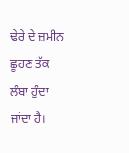ਢੇਰੇ ਦੇ ਜ਼ਮੀਨ ਛੂਹਣ ਤੱਕ ਲੰਬਾ ਹੁੰਦਾ ਜਾਂਦਾ ਹੈ।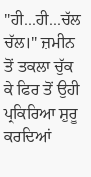"ਹੀ...ਹੀ...ਚੱਲ ਚੱਲ।" ਜ਼ਮੀਨ ਤੋਂ ਤਕਲਾ ਚੁੱਕ ਕੇ ਫਿਰ ਤੋਂ ਉਹੀ ਪ੍ਰਕਿਰਿਆ ਸ਼ੁਰੂ ਕਰਦਿਆਂ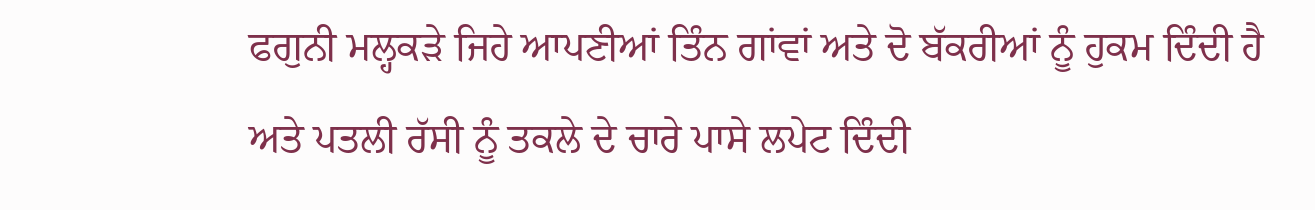ਫਗੁਨੀ ਮਲ੍ਹਕੜੇ ਜਿਹੇ ਆਪਣੀਆਂ ਤਿੰਨ ਗਾਂਵਾਂ ਅਤੇ ਦੋ ਬੱਕਰੀਆਂ ਨੂੰ ਹੁਕਮ ਦਿੰਦੀ ਹੈ ਅਤੇ ਪਤਲੀ ਰੱਸੀ ਨੂੰ ਤਕਲੇ ਦੇ ਚਾਰੇ ਪਾਸੇ ਲਪੇਟ ਦਿੰਦੀ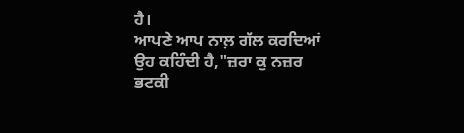ਹੈ।
ਆਪਣੇ ਆਪ ਨਾਲ਼ ਗੱਲ ਕਰਦਿਆਂ ਉਹ ਕਹਿੰਦੀ ਹੈ,"ਜ਼ਰਾ ਕੁ ਨਜ਼ਰ ਭਟਕੀ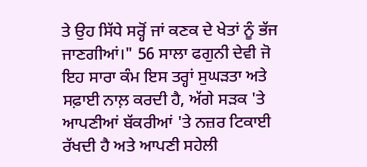ਤੇ ਉਹ ਸਿੱਧੇ ਸਰ੍ਹੋਂ ਜਾਂ ਕਣਕ ਦੇ ਖੇਤਾਂ ਨੂੰ ਭੱਜ ਜਾਣਗੀਆਂ।" 56 ਸਾਲਾ ਫਗੁਨੀ ਦੇਵੀ ਜੋ ਇਹ ਸਾਰਾ ਕੰਮ ਇਸ ਤਰ੍ਹਾਂ ਸੁਘੜਤਾ ਅਤੇ ਸਫ਼ਾਈ ਨਾਲ਼ ਕਰਦੀ ਹੈ, ਅੱਗੇ ਸੜਕ 'ਤੇ ਆਪਣੀਆਂ ਬੱਕਰੀਆਂ 'ਤੇ ਨਜ਼ਰ ਟਿਕਾਈ ਰੱਖਦੀ ਹੈ ਅਤੇ ਆਪਣੀ ਸਹੇਲੀ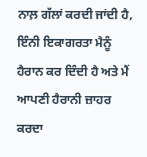ਨਾਲ਼ ਗੱਲਾਂ ਕਰਦੀ ਜਾਂਦੀ ਹੈ, ਇੰਨੀ ਇਕਾਗਰਤਾ ਮੈਨੂੰ ਹੈਰਾਨ ਕਰ ਦਿੰਦੀ ਹੈ ਅਤੇ ਮੈਂ ਆਪਣੀ ਹੈਰਾਨੀ ਜ਼ਾਹਰ ਕਰਦਾ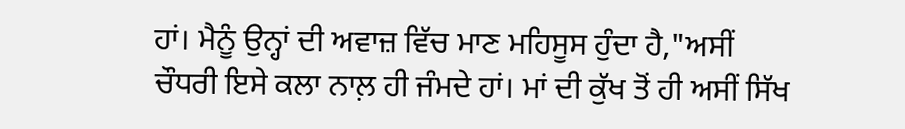ਹਾਂ। ਮੈਨੂੰ ਉਨ੍ਹਾਂ ਦੀ ਅਵਾਜ਼ ਵਿੱਚ ਮਾਣ ਮਹਿਸੂਸ ਹੁੰਦਾ ਹੈ,"ਅਸੀਂ ਚੌਧਰੀ ਇਸੇ ਕਲਾ ਨਾਲ਼ ਹੀ ਜੰਮਦੇ ਹਾਂ। ਮਾਂ ਦੀ ਕੁੱਖ ਤੋਂ ਹੀ ਅਸੀਂ ਸਿੱਖ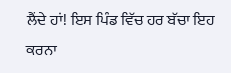ਲੈਂਦੇ ਹਾਂ! ਇਸ ਪਿੰਡ ਵਿੱਚ ਹਰ ਬੱਚਾ ਇਹ ਕਰਨਾ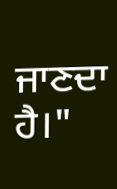ਜਾਣਦਾ ਹੈ।"